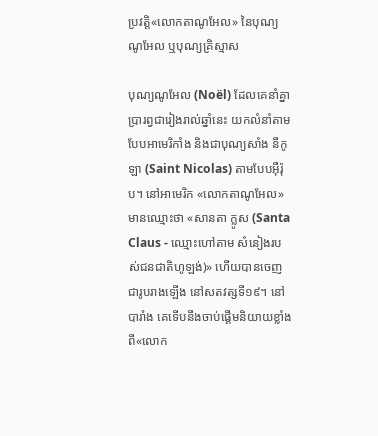ប្រវត្តិ«លោកតាណូអែល» នៃបុណ្យណូអែល ឬបុណ្យគ្រិស្មាស

បុណ្យណូអែល (Noël) ដែលគេនាំគ្នាប្រារព្វជារៀងរាល់ឆ្នាំនេះ យកលំនាំតាមបែបអាមេរិកាំង និងជាបុណ្យសាំង នីកូឡា (Saint Nicolas) តាមបែបអ៊ឺរ៉ុប។ នៅអាមេរិក «លោកតាណូអែល»មានឈ្មោះថា «សានតា ក្លូស (Santa Claus - ឈ្មោះហៅតាម សំនៀងរបស់ជនជាតិហូឡង់)» ហើយបានចេញជារូបរាងឡើង នៅសតវត្សទី១៩។ នៅបារាំង គេទើបនឹងចាប់ផ្ដើមនិយាយខ្លាំង ពី«លោក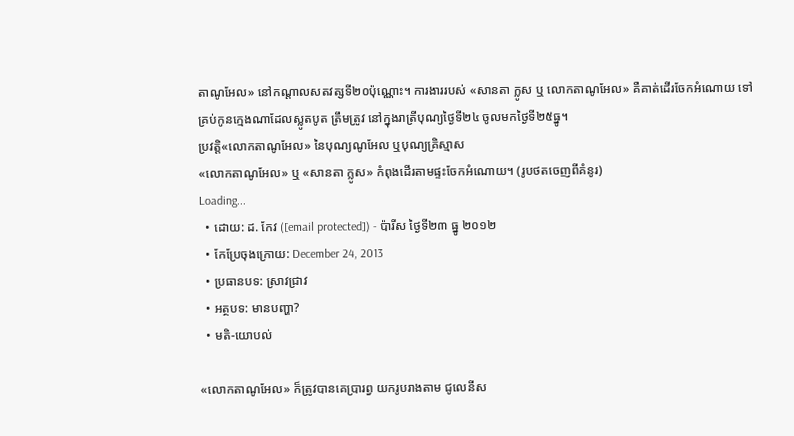តាណូអែល» នៅកណ្ដាលសតវត្សទី២០ប៉ុណ្ណោះ។ ការងាររបស់ «សានតា ក្លូស ឬ លោកតាណូអែល» គឺគាត់ដើរចែកអំណោយ ទៅគ្រប់កូនក្មេងណាដែលស្លូតបូត ត្រឹមត្រូវ នៅក្នុងរាត្រីបុណ្យថ្ងៃទី២៤ ចូលមកថ្ងៃទី២៥ធ្នូ។
ប្រវត្តិ«លោកតាណូអែល» នៃបុណ្យណូអែល ឬបុណ្យគ្រិស្មាស
«លោកតាណូអែល» ឬ «សានតា ក្លូស» កំពុងដើរតាមផ្ទះចែកអំណោយ។ (រូបថតចេញពីគំនូរ)
Loading...
  • ដោយ: ដ. កែវ ([email protected]) - ប៉ារីស ថ្ងៃទី២៣ ធ្នូ ២០១២
  • កែប្រែចុងក្រោយ: December 24, 2013
  • ប្រធានបទ: ស្រាវជ្រាវ
  • អត្ថបទ: មានបញ្ហា?
  • មតិ-យោបល់

«លោកតាណូអែល» ក៏ត្រូវបានគេប្រារព្វ យករូបរាងតាម ជូលេនីស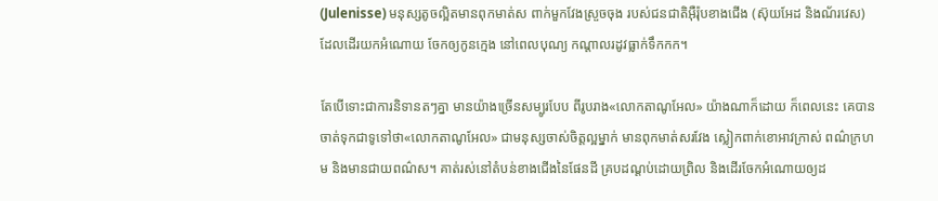(Julenisse) មនុស្សតូចល្អិតមានពុកមាត់ស ពាក់មួកវែងស្រួចចុង របស់ជនជាតិអ៊ឺរ៉ុបខាងជើង (ស៊ុយអែដ និងណ័រវេស)  ដែលដើរយកអំណោយ ចែកឲ្យកូនក្មេង នៅពេលបុណ្យ កណ្ដាលរដូវធ្លាក់ទឹកកក។

តែបើទោះជាការនិទានតៗគ្នា មានយ៉ាងច្រើនសម្បូរបែប ពីរូបរាង«លោកតាណូអែល» យ៉ាងណាក៏ដោយ ក៏ពេលនេះ គេបានចាត់ទុកជាទូទៅថា«លោកតាណូអែល» ជាមនុស្សចាស់ចិត្តល្អម្នាក់ មានពុកមាត់សរវែង ស្លៀកពាក់ខោអាវក្រាស់ ពណ៌ក្រហម និងមានជាយពណ៌ស។ គាត់រស់នៅតំបន់ខាងជើងនៃផែនដី គ្របដណ្ដប់ដោយព្រិល និងដើរចែកអំណោយឲ្យដ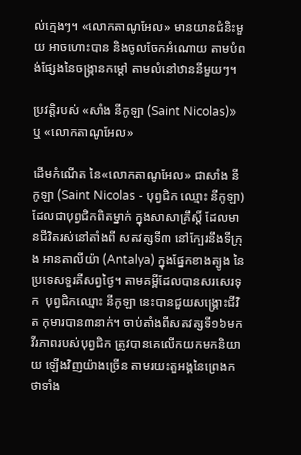ល់ក្មេងៗ។ «លោកតាណូអែល» មានយានជំនិះមួយ អាចហោះបាន និងចូលចែកអំណោយ តាមបំពង់ផ្សែងនៃចង្ក្រានកម្ដៅ តាមលំនៅឋាននីមួយៗ។

ប្រវត្តិរបស់ «សាំង នីកូឡា (Saint Nicolas)» ឬ «លោកតាណូអែល»

ដើមកំណើត នៃ«លោកតាណូអែល» ជាសាំង នីកូឡា (Saint Nicolas - បុព្វជិក ឈ្មោះ នីកូឡា) ដែលជាបុព្វជិកពិតម្នាក់ ក្នុងសាសាគ្រឹស្តិ៍ ដែលមានជីវិតរស់នៅតាំងពី សតវត្សទី៣ នៅក្បែរនឹងទីក្រុង អានតាលីយ៉ា (Antalya) ក្នុងផ្នែកខាងត្បូង នៃប្រទេសទួរគីសព្វថ្ងៃ។ តាមគម្ពីដែលបានសរសេរទុក  បុព្វជិកឈ្មោះ នីកូឡា នេះបានជួយសង្គ្រោះជីវិត កុមារបាន៣នាក់។ ចាប់តាំងពីសតវត្សទី១៦មក វីរភាពរបស់បុព្វជិក ត្រូវបានគេលើកយកមកនិយាយ ឡើងវិញយ៉ាងច្រើន តាមរយះតួអង្គនៃព្រេងកថាទាំង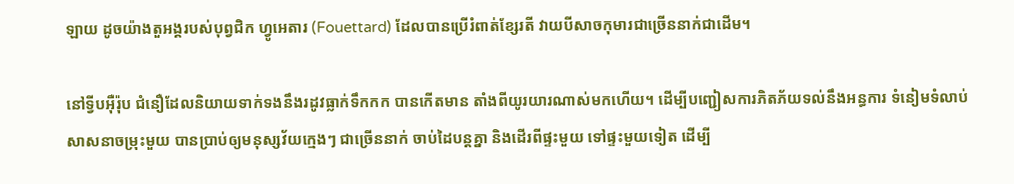ឡាយ ដូចយ៉ាងតួអង្គរបស់បុព្វជិក ហ្វូអេតារ (Fouettard) ដែលបានប្រើរំពាត់ខ្សែរតី វាយបីសាចកុមារជាច្រើននាក់ជាដើម។

នៅទ្វីបអ៊ឺរ៉ុប ជំនឿដែលនិយាយទាក់ទងនឹងរដូវធ្លាក់ទឹកកក បានកើតមាន តាំងពីយូរយារណាស់មកហើយ។ ដើម្បីបញ្ជៀសការភិតភ័យទល់នឹងអន្ធការ ទំនៀមទំលាប់សាសនាចម្រុះមួយ បានប្រាប់ឲ្យមនុស្សវ័យក្មេងៗ ជាច្រើននាក់ ចាប់ដៃបន្តគ្នា និងដើរពីផ្ទះមួយ ទៅផ្ទះមួយទៀត ដើម្បី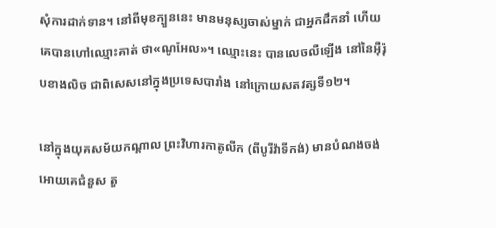សុំការដាក់ទាន។ នៅពីមុខក្បួននេះ មានមនុស្សចាស់ម្នាក់ ជាអ្នកដឹកនាំ ហើយគេបានហៅឈ្មោះគាត់ ថា«ណូអែល»។ ឈ្មោះនេះ បានលេចលឺឡើង នៅនៃអ៊ឺរ៉ុបខាងលិច ជាពិសេសនៅក្នុងប្រទេសបារាំង នៅក្រោយសតវត្សទី១២។

នៅក្នុងយុគសម័យកណ្ដាល ព្រះវិហារកាតូលីក (ពីបូរីវ៉ាទីកង់) មានបំណងចង់អោយគេជំនួស តួ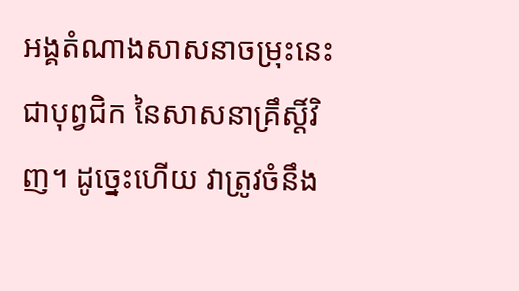អង្គតំណាងសាសនាចម្រុះនេះ ជាបុព្វជិក នៃសាសនាគ្រឹស្តិ៍វិញ។ ដូច្នេះហើយ វាត្រូវចំនឹង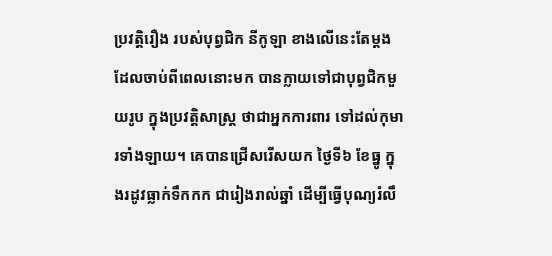ប្រវត្តិរឿង របស់បុព្វជិក នីកូឡា ខាងលើនេះតែម្ដង ដែលចាប់ពីពេលនោះមក បានក្លាយទៅជាបុព្វជិកមួយរូប ក្នុងប្រវត្តិសាស្ត្រ ថាជាអ្នកការពារ ទៅដល់កុមារទាំងឡាយ។ គេបានជ្រើសរើសយក ថ្ងៃទី៦ ខែធ្នូ ក្នុងរដូវធ្លាក់ទឹកកក ជារៀងរាល់ឆ្នាំ ដើម្បីធ្វើបុណ្យរំលឹ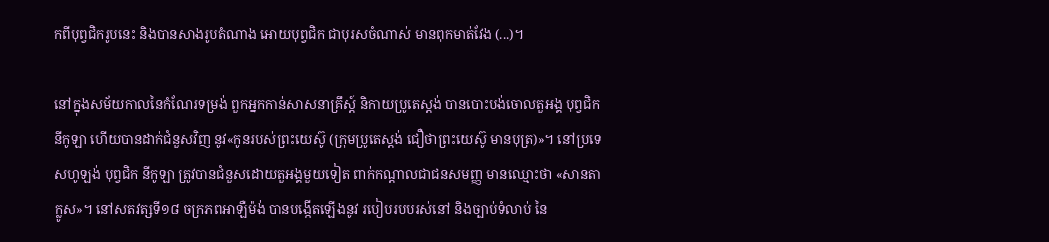កពីបុព្វជិករូបនេះ និងបានសាងរូបតំណាង អោយបុព្វជិក ជាបុរសចំណាស់ មានពុកមាត់វែង (...)។

នៅក្នុងសម័យកាលនៃកំណែរទម្រង់ ពួកអ្នកកាន់សាសនាគ្រឹស្ត៍ និកាយប្រូតេស្តង់ បានបោះបង់ចោលតួអង្គ បុព្វជិក នីកូឡា ហើយបានដាក់ជំនួសវិញ នូវ«កូនរបស់ព្រះយេស៊ូ (ក្រុមប្រូតេស្ដង់ ជឿថាព្រះយេស៊ូ មានបុត្រ)»។ នៅប្រទេសហូឡង់ បុព្វជិក នីកូឡា ត្រូវបានជំនួសដោយតួអង្គមួយទៀត ពាក់កណ្ដាលជាជនសមញ្ញ មានឈ្មោះថា «សានតា ក្លូស»។ នៅសតវត្សទី១៨ ចក្រភពអាឡឺម៉ង់ បានបង្កើតឡើងនូវ របៀបរបបរស់នៅ និងច្បាប់ទំលាប់ នៃ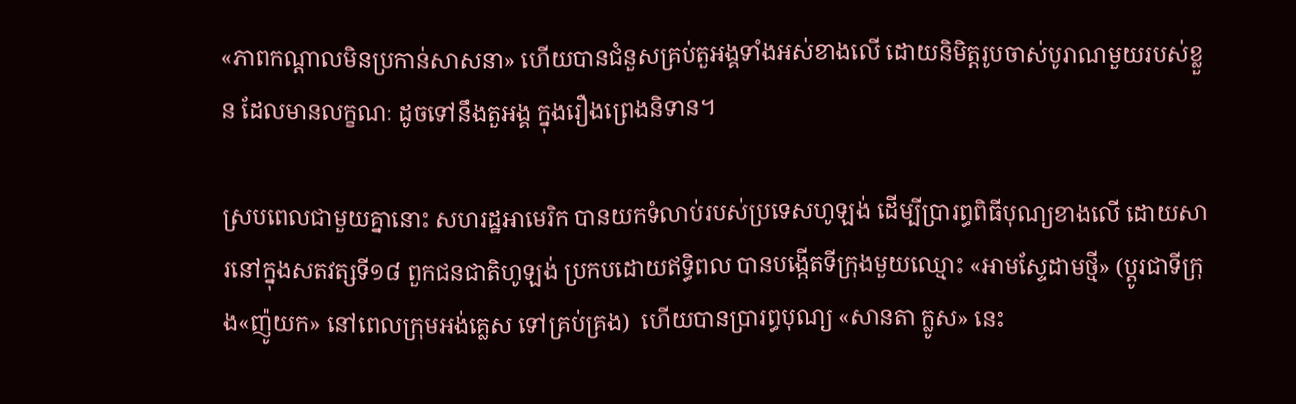«ភាពកណ្ដាលមិនប្រកាន់សាសនា» ហើយបានជំនួសគ្រប់តួអង្គទាំងអស់ខាងលើ ដោយនិមិត្តរូបចាស់បូរាណមួយរបស់ខ្លួន ដែលមានលក្ខណៈ ដូចទៅនឹងតួអង្គ ក្នុងរឿងព្រេងនិទាន។

ស្របពេលជាមួយគ្នានោះ សហរដ្ឋអាមេរិក បានយកទំលាប់របស់ប្រទេសហូឡង់ ដើម្បីប្រារព្ធពិធីបុណ្យខាងលើ ដោយសារនៅក្នុងសតវត្សទី១៨ ពួកជនជាតិហូឡង់ ប្រកបដោយឥទ្ធិពល បានបង្កើតទីក្រុងមួយឈ្មោះ «អាមស្ទែដាមថ្មី» (ប្ដូរជាទីក្រុង«ញ៉ូយក» នៅពេលក្រុមអង់គ្លេស ទៅគ្រប់គ្រង)  ហើយបានប្រារព្ធបុណ្យ «សានតា ក្លូស» នេះ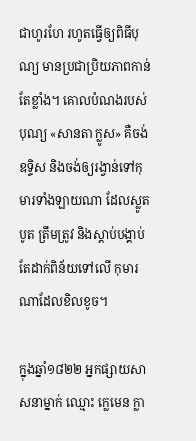ជាហូរហែ រហូតធ្វើឲ្យពិធីបុណ្យ មានប្រជាប្រិយភាពកាន់តែខ្លាំង។ គោលបំណងរបស់បុណ្យ «សានតា ក្លូស» គឺចង់ឧទ្ទិស និងចង់ឲ្យរង្វាន់ទៅកុមារទាំងឡាយណា ដែលស្លូតបូត ត្រឹមត្រូវ និងស្ដាប់បង្គាប់ តែដាក់ពិន័យទៅលើ កុមារណាដែលខិលខូច។

ក្នុងឆ្នាំ១៨២២ អ្នកផ្សាយសាសនាម្នាក់ ឈ្មោះ ក្លេមេន ក្លា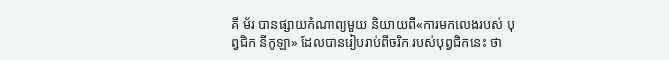គី ម័រ បានផ្សាយកំណាព្យមួយ និយាយពី«ការមកលេងរបស់ បុព្វជិក នីកូឡា» ដែលបានរៀបរាប់ពីចរិក របស់បុព្វជិកនេះ ថា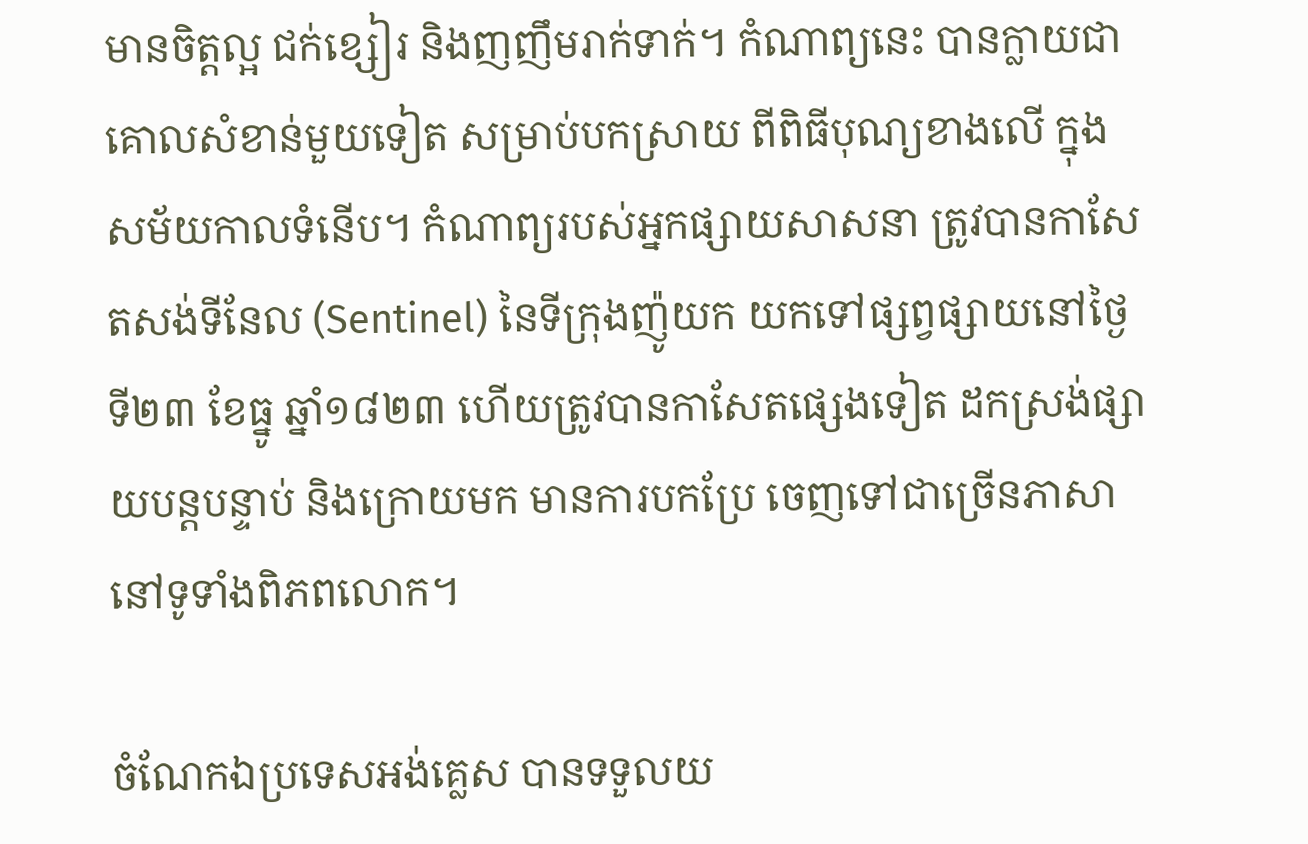មានចិត្តល្អ ជក់ខ្សៀរ និងញញឹមរាក់ទាក់។ កំណាព្យនេះ បានក្លាយជាគោលសំខាន់មួយទៀត សម្រាប់បកស្រាយ ពីពិធីបុណ្យខាងលើ ក្នុងសម័យកាលទំនើប។ កំណាព្យរបស់អ្នកផ្សាយសាសនា ត្រូវបានកាសែតសង់ទីនែល (Sentinel) នៃទីក្រុងញ៉ូយក យកទៅផ្សព្វផ្សាយនៅថ្ងៃទី២៣ ខែធ្នូ ឆ្នាំ១៨២៣ ហើយត្រូវបានកាសែតផ្សេងទៀត ដកស្រង់ផ្សាយបន្តបន្ទាប់ និងក្រោយមក មានការបកប្រែ ចេញទៅជាច្រើនភាសា នៅទូទាំងពិភពលោក។

ចំណែកឯប្រទេសអង់គ្លេស បានទទួលយ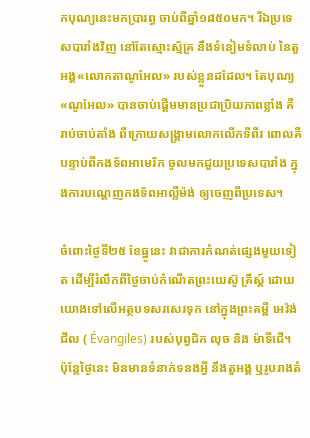កបុណ្យនេះមកប្រារព្ធ ចាប់ពីឆ្នាំ១៨៥០មក។ រីឯប្រទេសបារាំងវិញ នៅតែស្មោះស្ម័គ្រ នឹងទំនៀមទំលាប់ នៃតួអង្គ«លោកតាណូអែល» របស់ខ្លួនដដែល។ តែបុណ្យ«ណូអែល» បានចាប់ផ្ដើមមានប្រជាប្រិយភាពខ្លាំង គឺរាប់ចាប់តាំង ពីក្រោយសង្គ្រាមលោកលើកទីពីរ ពោលគឺបន្ទាប់ពីកងទ័ពអាមេរិក ចូលមកជួយប្រទេសបារាំង ក្នុងការបណ្ដេញកងទ័ពអាល្លឺម៉ង់ ឲ្យចេញពីប្រទេស។

ចំពោះថ្ងៃទី២៥ ខែធ្នូនេះ វាជាការកំណត់ផ្សេងមួយទៀត ដើម្បីរំលឹកពីថ្ងៃចាប់កំណើតព្រះយេស៊ូ គ្រឹស្ដ៍ ដោយយោងទៅលើអត្ថបទសរសេរទុក នៅក្នុងព្រះគម្ពី អេវ៉ង់ជីល ( Évangiles) របស់បុព្វជិក លុច និង ម៉ាទីជើ។ ប៉ុន្តែថ្ងៃនេះ មិនមានទំនាក់ទនងអ្វី នឹងតួអង្គ ឬរូបរាងតំ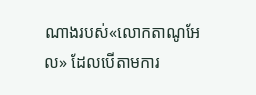ណាងរបស់«លោកតាណូអែល» ដែលបើតាមការ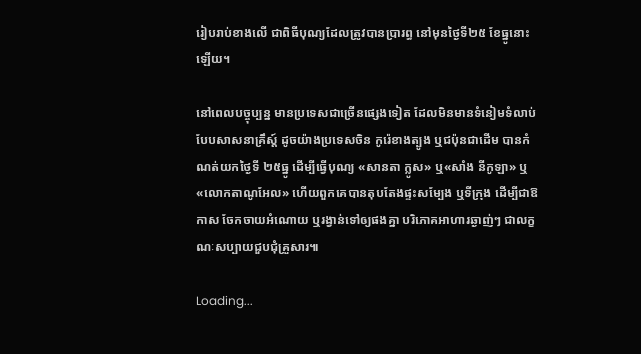រៀបរាប់ខាងលើ ជាពិធីបុណ្យដែលត្រូវបានប្រារព្ធ នៅមុនថ្ងៃទី២៥ ខែធ្នូនោះឡើយ។

នៅពេលបច្ចុប្បន្ន មានប្រទេសជាច្រើនផ្សេងទៀត ដែលមិនមានទំនៀមទំលាប់បែបសាសនាគ្រឹស្ត៍ ដូចយ៉ាងប្រទេសចិន កូរ៉េខាងត្បូង ឬជប៉ុនជាដើម បានកំណត់យកថ្ងៃទី ២៥ធ្នូ ដើម្បីធ្វើបុណ្យ «សានតា ក្លូស» ឬ«សាំង នីកូឡា» ឬ«លោកតាណូអែល» ហើយពួកគេបានតុបតែងផ្ទះសម្បែង ឬទីក្រុង ដើម្បីជាឱកាស ចែកចាយអំណោយ ឬរង្វាន់ទៅឲ្យផងគ្នា បរិភោគអាហារឆ្ងាញ់ៗ ជាលក្ខណៈសប្បាយជួបជុំគ្រួសារ៕

Loading...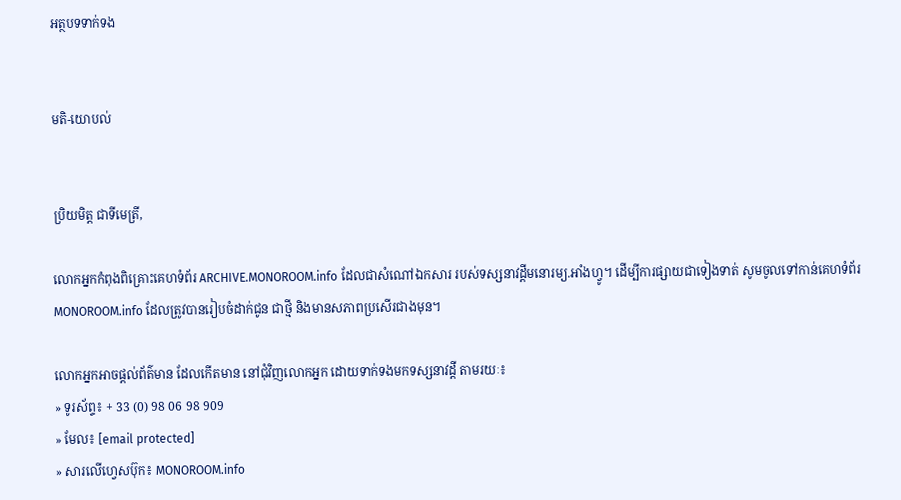អត្ថបទទាក់ទង


មតិ-យោបល់


ប្រិយមិត្ត ជាទីមេត្រី,

លោកអ្នកកំពុងពិគ្រោះគេហទំព័រ ARCHIVE.MONOROOM.info ដែលជាសំណៅឯកសារ របស់ទស្សនាវដ្ដីមនោរម្យ.អាំងហ្វូ។ ដើម្បីការផ្សាយជាទៀងទាត់ សូមចូលទៅកាន់គេហទំព័រ MONOROOM.info ដែលត្រូវបានរៀបចំដាក់ជូន ជាថ្មី និងមានសភាពប្រសើរជាងមុន។

លោកអ្នកអាចផ្ដល់ព័ត៌មាន ដែលកើតមាន នៅជុំវិញលោកអ្នក ដោយទាក់ទងមកទស្សនាវដ្ដី តាមរយៈ៖
» ទូរស័ព្ទ៖ + 33 (0) 98 06 98 909
» មែល៖ [email protected]
» សារលើហ្វេសប៊ុក៖ MONOROOM.info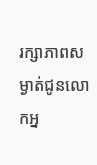រក្សាភាពសម្ងាត់ជូនលោកអ្ន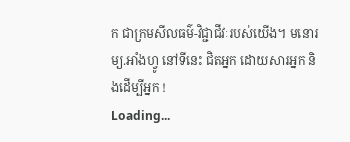ក ជាក្រមសីលធម៌-វិជ្ជាជីវៈរបស់យើង។ មនោរម្យ.អាំងហ្វូ នៅទីនេះ ជិតអ្នក ដោយសារអ្នក និងដើម្បីអ្នក !
Loading...